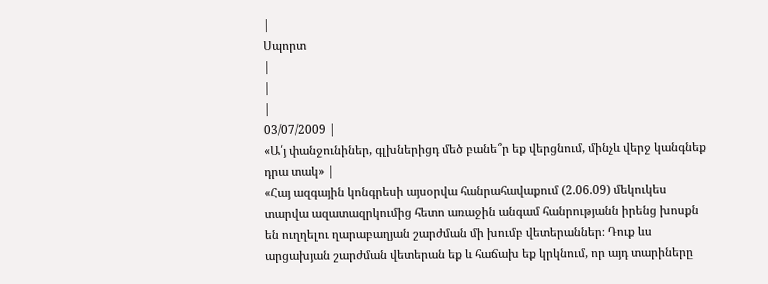|
Սպորտ
|
|
|
03/07/2009 |
«Ա՛յ փանջունիներ, գլխներիցդ մեծ բանե՞ր եք վերցնում, մինչև վերջ կանգնեք դրա տակ» |
«Հայ ազգային կոնգրեսի այսօրվա հանրահավաքում (2.06.09) մեկուկես տարվա ազատազրկումից հետո առաջին անգամ հանրությանն իրենց խոսքն են ուղղելու ղարաբաղյան շարժման մի խումբ վետերաններ։ Դուք ևս արցախյան շարժման վետերան եք և հաճախ եք կրկնում, որ այդ տարիները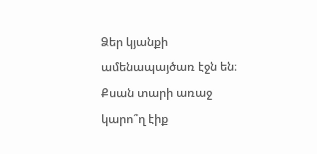Ձեր կյանքի ամենապայծառ էջն են։ Քսան տարի առաջ կարո՞ղ էիք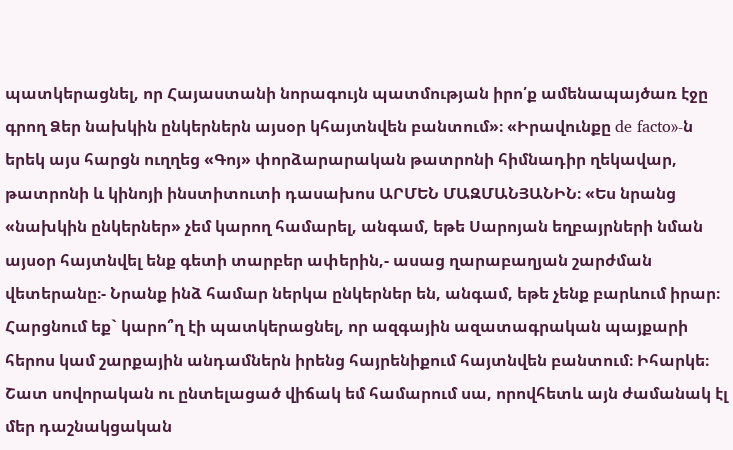պատկերացնել, որ Հայաստանի նորագույն պատմության իրո՛ք ամենապայծառ էջը գրող Ձեր նախկին ընկերներն այսօր կհայտնվեն բանտում»։ «Իրավունքը de facto»-ն երեկ այս հարցն ուղղեց «Գոյ» փորձարարական թատրոնի հիմնադիր ղեկավար, թատրոնի և կինոյի ինստիտուտի դասախոս ԱՐՄԵՆ ՄԱԶՄԱՆՅԱՆԻՆ։ «Ես նրանց «նախկին ընկերներ» չեմ կարող համարել, անգամ, եթե Սարոյան եղբայրների նման այսօր հայտնվել ենք գետի տարբեր ափերին,- ասաց ղարաբաղյան շարժման վետերանը։- Նրանք ինձ համար ներկա ընկերներ են, անգամ, եթե չենք բարևում իրար։ Հարցնում եք` կարո՞ղ էի պատկերացնել, որ ազգային ազատագրական պայքարի հերոս կամ շարքային անդամներն իրենց հայրենիքում հայտնվեն բանտում։ Իհարկե։ Շատ սովորական ու ընտելացած վիճակ եմ համարում սա, որովհետև այն ժամանակ էլ մեր դաշնակցական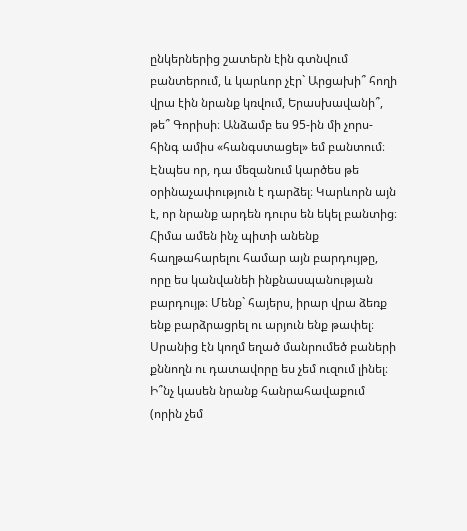ընկերներից շատերն էին գտնվում բանտերում, և կարևոր չէր` Արցախի՞ հողի վրա էին նրանք կռվում, Երասխավանի՞, թե՞ Գորիսի։ Անձամբ ես 95-ին մի չորս-հինգ ամիս «հանգստացել» եմ բանտում։ Էնպես որ, դա մեզանում կարծես թե օրինաչափություն է դարձել։ Կարևորն այն է, որ նրանք արդեն դուրս են եկել բանտից։ Հիմա ամեն ինչ պիտի անենք հաղթահարելու համար այն բարդույթը, որը ես կանվանեի ինքնասպանության բարդույթ։ Մենք` հայերս, իրար վրա ձեռք ենք բարձրացրել ու արյուն ենք թափել։ Սրանից էն կողմ եղած մանրումեծ բաների քննողն ու դատավորը ես չեմ ուզում լինել։ Ի՞նչ կասեն նրանք հանրահավաքում (որին չեմ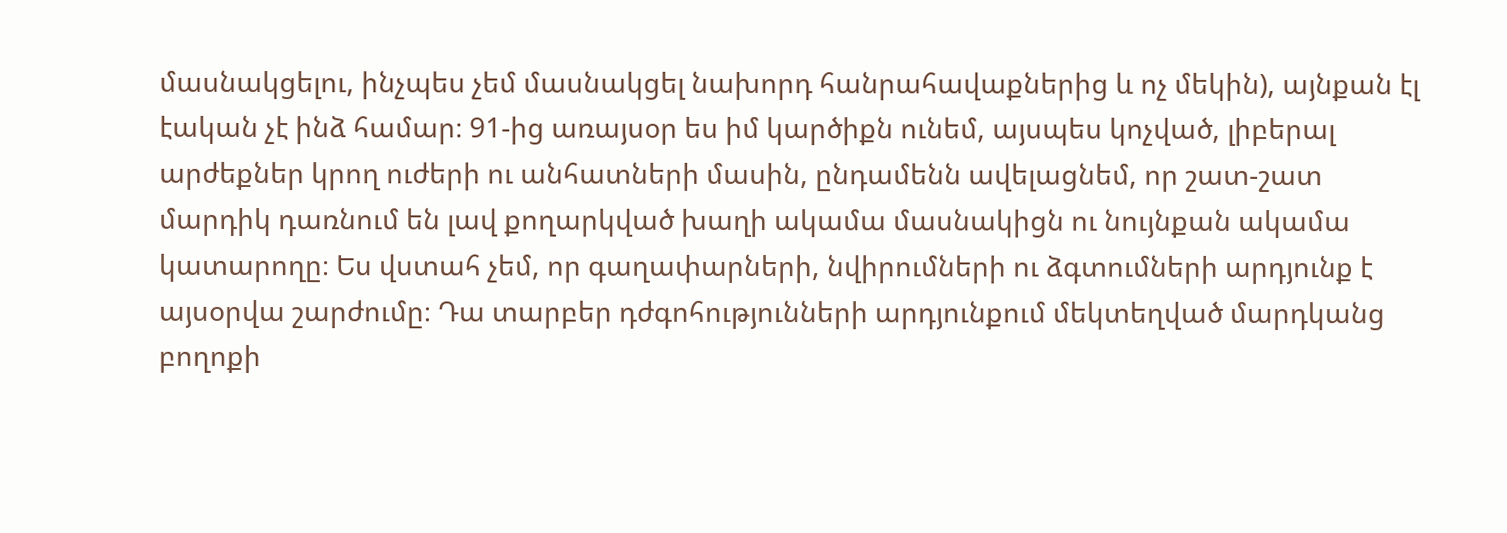մասնակցելու, ինչպես չեմ մասնակցել նախորդ հանրահավաքներից և ոչ մեկին), այնքան էլ էական չէ ինձ համար։ 91-ից առայսօր ես իմ կարծիքն ունեմ, այսպես կոչված, լիբերալ արժեքներ կրող ուժերի ու անհատների մասին, ընդամենն ավելացնեմ, որ շատ-շատ մարդիկ դառնում են լավ քողարկված խաղի ակամա մասնակիցն ու նույնքան ակամա կատարողը։ Ես վստահ չեմ, որ գաղափարների, նվիրումների ու ձգտումների արդյունք է այսօրվա շարժումը։ Դա տարբեր դժգոհությունների արդյունքում մեկտեղված մարդկանց բողոքի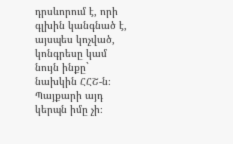դրսևորում է, որի գլխին կանգնած է, այսպես կոչված, կոնգրեսը կամ նույն ինքը` նախկին ՀՀՇ-ն։ Պայքարի այդ կերպն իմը չի։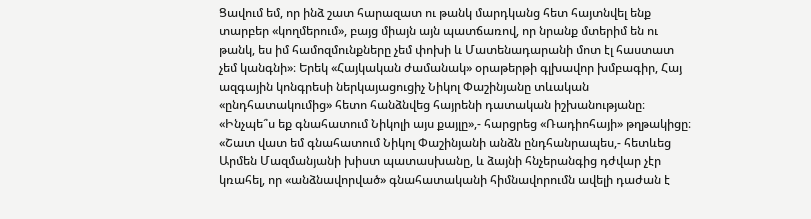Ցավում եմ, որ ինձ շատ հարազատ ու թանկ մարդկանց հետ հայտնվել ենք տարբեր «կողմերում», բայց միայն այն պատճառով, որ նրանք մտերիմ են ու թանկ, ես իմ համոզմունքները չեմ փոխի և Մատենադարանի մոտ էլ հաստատ չեմ կանգնի»։ Երեկ «Հայկական ժամանակ» օրաթերթի գլխավոր խմբագիր, Հայ ազգային կոնգրեսի ներկայացուցիչ Նիկոլ Փաշինյանը տևական «ընդհատակումից» հետո հանձնվեց հայրենի դատական իշխանությանը։ «Ինչպե՞ս եք գնահատում Նիկոլի այս քայլը»,- հարցրեց «Ռադիոհայի» թղթակիցը։ «Շատ վատ եմ գնահատում Նիկոլ Փաշինյանի անձն ընդհանրապես,- հետևեց Արմեն Մազմանյանի խիստ պատասխանը, և ձայնի հնչերանգից դժվար չէր կռահել, որ «անձնավորված» գնահատականի հիմնավորումն ավելի դաժան է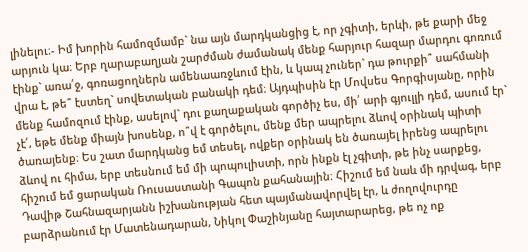լինելու։- Իմ խորին համոզմամբ` նա այն մարդկանցից է, որ չգիտի, երևի, թե քարի մեջ արյուն կա։ Երբ ղարաբաղյան շարժման ժամանակ մենք հարյուր հազար մարդու գոռում էինք` առա՛ջ, գոռացողներն ամենաառջևում էին, և կապ չուներ` դա թուրքի՞ սահմանի վրա է, թե՞ էստեղ` սովետական բանակի դեմ։ Այդպիսին էր Մովսես Գորգիսյանը, որին մենք համոզում էինք, ասելով` դու քաղաքական գործիչ ես, մի՛ արի գյուլլի դեմ, ասում էր` չէ՛, եթե մենք միայն խոսենք, ո՞վ է գործելու, մենք մեր ապրելու ձևով օրինակ պիտի ծառայենք։ Ես շատ մարդկանց եմ տեսել, ովքեր օրինակ են ծառայել իրենց ապրելու ձևով ու հիմա, երբ տեսնում եմ մի պոպուլիստի, որն ինքն էլ չգիտի, թե ինչ սարքեց, հիշում եմ ցարական Ռուսաստանի Գապոն քահանային։ Հիշում եմ նաև մի դրվագ, երբ Դավիթ Շահնազարյանն իշխանության հետ պայմանավորվել էր, և ժողովուրդը բարձրանում էր Մատենադարան, Նիկոլ Փաշինյանը հայտարարեց, թե ոչ ոք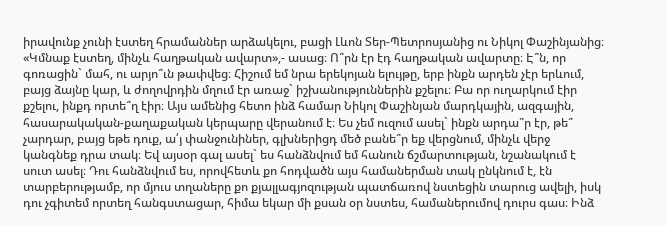իրավունք չունի էստեղ հրամաններ արձակելու, բացի Լևոն Տեր-Պետրոսյանից ու Նիկոլ Փաշինյանից։ «Կմնաք էստեղ, մինչև հաղթական ավարտ»,- ասաց։ Ո՞րն էր էդ հաղթական ավարտը։ Է՞ն, որ գոռացին` մահ, ու արյո՞ւն թափվեց։ Հիշում եմ նրա երեկոյան ելույթը, երբ ինքն արդեն չէր երևում, բայց ձայնը կար, և ժողովրդին մղում էր առաջ` իշխանություններին քշելու։ Բա որ ուղարկում էիր քշելու, ինքդ որտե՞ղ էիր։ Այս ամենից հետո ինձ համար Նիկոլ Փաշինյան մարդկային, ազգային, հասարակական-քաղաքական կերպարը վերանում է։ Ես չեմ ուզում ասել` ինքն արդա՞ր էր, թե՞ չարդար, բայց եթե դուք, ա՛յ փանջունիներ, գլխներիցդ մեծ բանե՞ր եք վերցնում, մինչև վերջ կանգնեք դրա տակ։ Եվ այսօր գալ ասել` ես հանձնվում եմ հանուն ճշմարտության, նշանակում է սուտ ասել։ Դու հանձնվում ես, որովհետև քո հոդվածն այս համաներման տակ ընկնում է, էն տարբերությամբ, որ մյուս տղաները քո քյալլագյոզության պատճառով նստեցին տարուց ավելի, իսկ դու չգիտեմ որտեղ հանգստացար, հիմա եկար մի քսան օր նստես, համաներումով դուրս գաս։ Ինձ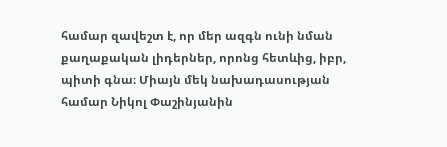համար զավեշտ է, որ մեր ազգն ունի նման քաղաքական լիդերներ, որոնց հետևից, իբր, պիտի գնա։ Միայն մեկ նախադասության համար Նիկոլ Փաշինյանին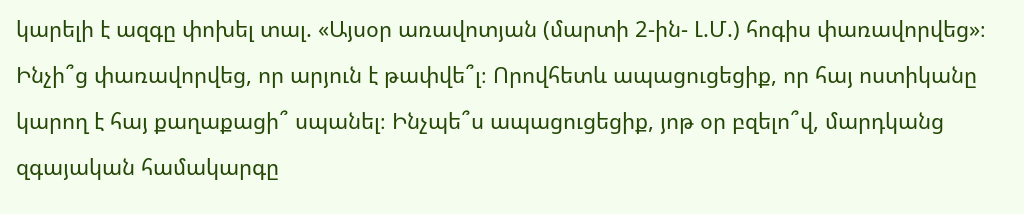կարելի է ազգը փոխել տալ. «Այսօր առավոտյան (մարտի 2-ին- Լ.Մ.) հոգիս փառավորվեց»։ Ինչի՞ց փառավորվեց, որ արյուն է թափվե՞լ։ Որովհետև ապացուցեցիք, որ հայ ոստիկանը կարող է հայ քաղաքացի՞ սպանել։ Ինչպե՞ս ապացուցեցիք, յոթ օր բզելո՞վ, մարդկանց զգայական համակարգը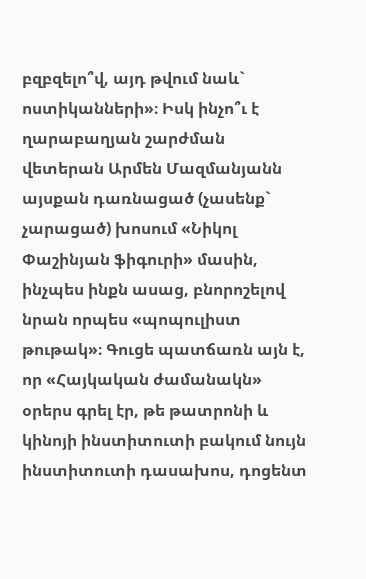բզբզելո՞վ, այդ թվում նաև` ոստիկանների»։ Իսկ ինչո՞ւ է ղարաբաղյան շարժման վետերան Արմեն Մազմանյանն այսքան դառնացած (չասենք` չարացած) խոսում «Նիկոլ Փաշինյան ֆիգուրի» մասին, ինչպես ինքն ասաց, բնորոշելով նրան որպես «պոպուլիստ թութակ»։ Գուցե պատճառն այն է, որ «Հայկական ժամանակն» օրերս գրել էր, թե թատրոնի և կինոյի ինստիտուտի բակում նույն ինստիտուտի դասախոս, դոցենտ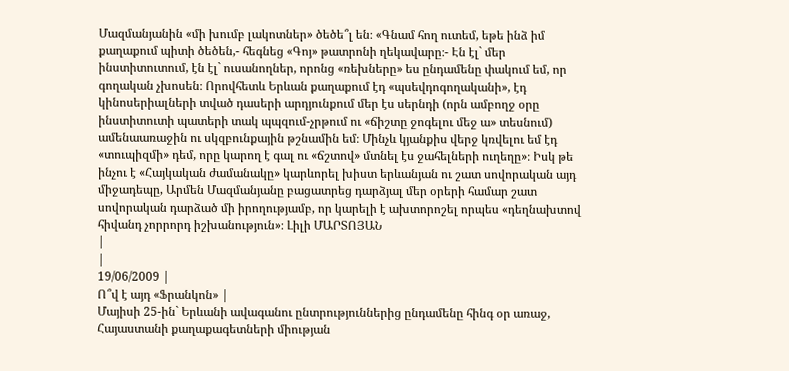Մազմանյանին «մի խումբ լակոտներ» ծեծե՞լ են։ «Գնամ հող ուտեմ, եթե ինձ իմ քաղաքում պիտի ծեծեն,- հեգնեց «Գոյ» թատրոնի ղեկավարը։- Էն էլ` մեր ինստիտուտում, էն էլ` ուսանողներ, որոնց «ռեխները» ես ընդամենը փակում եմ, որ գողական չխոսեն։ Որովհետև Երևան քաղաքում էդ «պսեվդոգողականի», էդ կինոսերիալների տված դասերի արդյունքում մեր էս սերնդի (որն ամբողջ օրը ինստիտուտի պատերի տակ պպզում-չրթում ու «ճիշտը ջոգելու մեջ ա» տեսնում) ամենաառաջին ու սկզբունքային թշնամին եմ։ Մինչև կյանքիս վերջ կռվելու եմ էդ «տուպիզմի» դեմ, որը կարող է գալ ու «ճշտով» մտնել էս ջահելների ուղեղը»։ Իսկ թե ինչու է «Հայկական ժամանակը» կարևորել խիստ երևանյան ու շատ սովորական այդ միջադեպը, Արմեն Մազմանյանը բացատրեց դարձյալ մեր օրերի համար շատ սովորական դարձած մի իրողությամբ, որ կարելի է ախտորոշել որպես «դեղնախտով հիվանդ չորրորդ իշխանություն»։ Լիլի ՄԱՐՏՈՅԱՆ
|
|
19/06/2009 |
Ո՞վ է այդ «Ֆրանկոն» |
Մայիսի 25-ին` Երևանի ավագանու ընտրություններից ընդամենը հինգ օր առաջ, Հայաստանի քաղաքագետների միության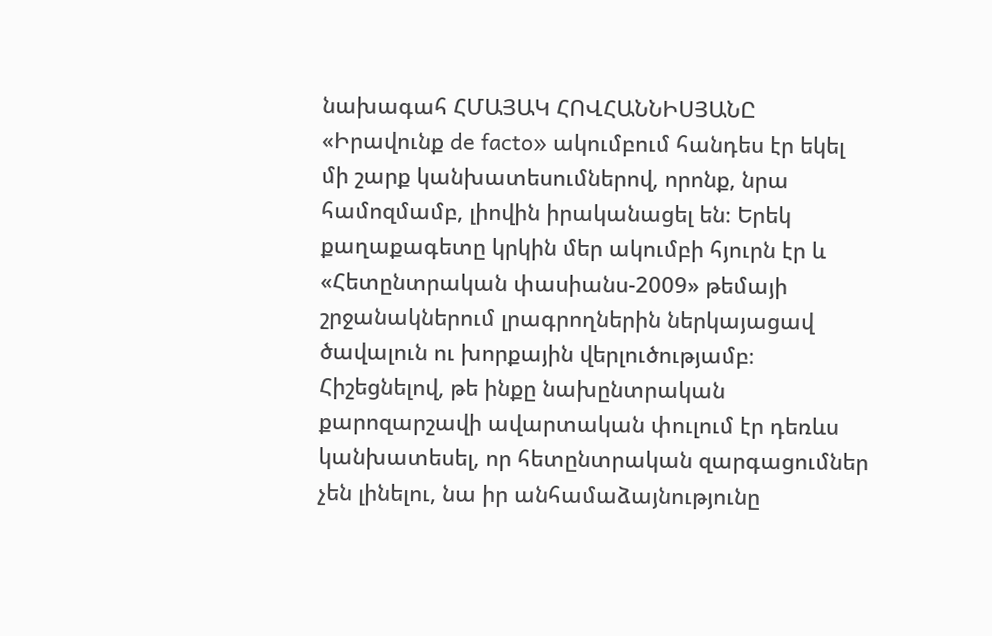նախագահ ՀՄԱՅԱԿ ՀՈՎՀԱՆՆԻՍՅԱՆԸ «Իրավունք de facto» ակումբում հանդես էր եկել մի շարք կանխատեսումներով, որոնք, նրա համոզմամբ, լիովին իրականացել են։ Երեկ քաղաքագետը կրկին մեր ակումբի հյուրն էր և «Հետընտրական փասիանս-2009» թեմայի շրջանակներում լրագրողներին ներկայացավ ծավալուն ու խորքային վերլուծությամբ։ Հիշեցնելով, թե ինքը նախընտրական քարոզարշավի ավարտական փուլում էր դեռևս կանխատեսել, որ հետընտրական զարգացումներ չեն լինելու, նա իր անհամաձայնությունը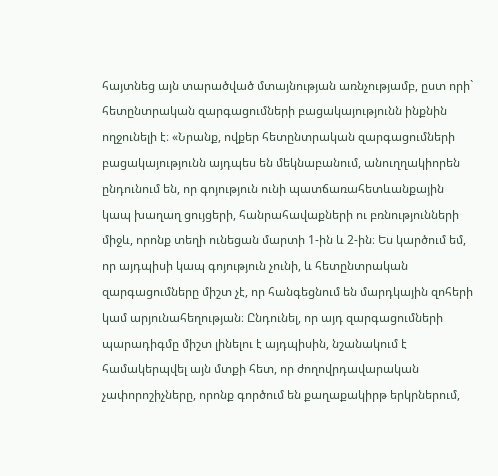հայտնեց այն տարածված մտայնության առնչությամբ, ըստ որի` հետընտրական զարգացումների բացակայությունն ինքնին ողջունելի է։ «Նրանք, ովքեր հետընտրական զարգացումների բացակայությունն այդպես են մեկնաբանում, անուղղակիորեն ընդունում են, որ գոյություն ունի պատճառահետևանքային կապ խաղաղ ցույցերի, հանրահավաքների ու բռնությունների միջև, որոնք տեղի ունեցան մարտի 1-ին և 2-ին։ Ես կարծում եմ, որ այդպիսի կապ գոյություն չունի, և հետընտրական զարգացումները միշտ չէ, որ հանգեցնում են մարդկային զոհերի կամ արյունահեղության։ Ընդունել, որ այդ զարգացումների պարադիգմը միշտ լինելու է այդպիսին, նշանակում է համակերպվել այն մտքի հետ, որ ժողովրդավարական չափորոշիչները, որոնք գործում են քաղաքակիրթ երկրներում,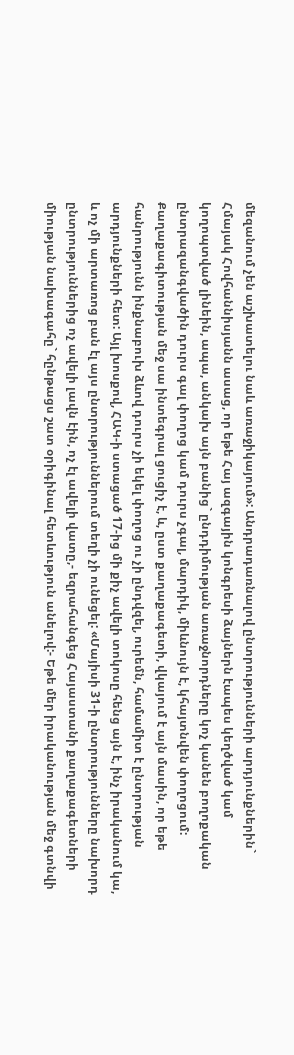մեզանում չեն աշխատելու նաև առաջիկայում»: Անդրադառնալով ընտրությունների արդյունքներին` Հմայակ Հովհաննիսյանն ասաց, որ եթե Հայ ազգային կոնգրեսի ձայներն էապես կեղծված կամ կողոպտված լինեին, ապա, անկախ այն բանից` ընդդիմության առաջնորդները կոչ կանեն բողոքական ընտրազանգվածին դուրս գալ փողոց կամ դուրս չգալ, մարդիկ, միևնույն է, կհայտնվեն փողոցում: Քաղաքագիտության մեջ սա ինտեգրալ ցուցիչ է, և, ըստ քաղաքագետի, վկայում է այն մասին, որ եթե հանրությունն ինքնաբուխ ձևով դուրս չի եկել փողոց ու չի ընդվզել, ուրեմն, համամիտ է ընտրության արդյունքների հետ: Այլ խոսքով, ՀԱԿ-ի ստացած 17-ից մի քիչ ավելի տոկոսը հենց այն է, ինչ իրականում կա, և ոչ մի արտառոց բան էլ այս ընտրություններում տեղի չի ունեցել: «Մայիսի 31-ի ընտրությունները նախորդ ընտրություններից ոչ ավելի լավն էին, ոչ էլ ավելի վատը,- եզրահանգեց Հայաստանի քաղաքագետների միության նախագահը` հընթացս շատ օրիգինալ հետևություն անելով:- Եթե մեր իրականության մեջ գտնվի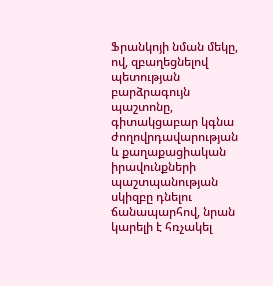Ֆրանկոյի նման մեկը, ով, զբաղեցնելով պետության բարձրագույն պաշտոնը, գիտակցաբար կգնա ժողովրդավարության և քաղաքացիական իրավունքների պաշտպանության սկիզբը դնելու ճանապարհով, նրան կարելի է հռչակել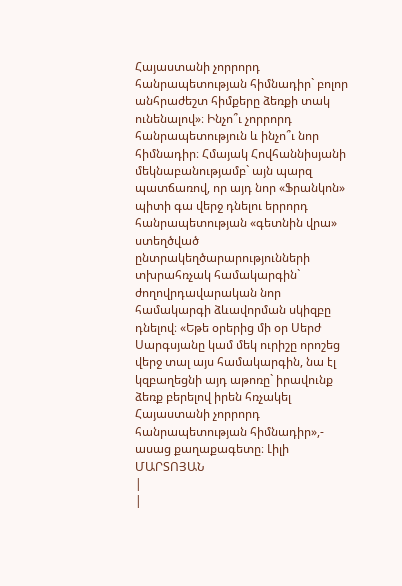Հայաստանի չորրորդ հանրապետության հիմնադիր` բոլոր անհրաժեշտ հիմքերը ձեռքի տակ ունենալով»։ Ինչո՞ւ չորրորդ հանրապետություն և ինչո՞ւ նոր հիմնադիր։ Հմայակ Հովհաննիսյանի մեկնաբանությամբ` այն պարզ պատճառով, որ այդ նոր «Ֆրանկոն» պիտի գա վերջ դնելու երրորդ հանրապետության «գետնին վրա» ստեղծված ընտրակեղծարարությունների տխրահռչակ համակարգին` ժողովրդավարական նոր համակարգի ձևավորման սկիզբը դնելով։ «Եթե օրերից մի օր Սերժ Սարգսյանը կամ մեկ ուրիշը որոշեց վերջ տալ այս համակարգին, նա էլ կզբաղեցնի այդ աթոռը` իրավունք ձեռք բերելով իրեն հռչակել Հայաստանի չորրորդ հանրապետության հիմնադիր»,- ասաց քաղաքագետը։ Լիլի ՄԱՐՏՈՅԱՆ
|
|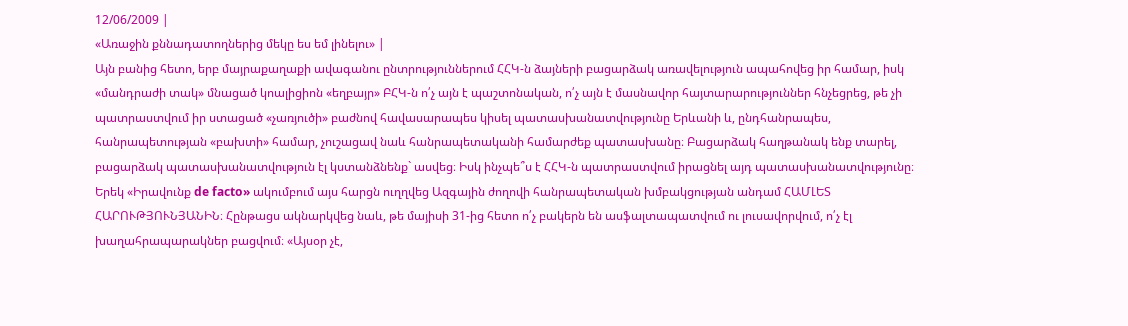12/06/2009 |
«Առաջին քննադատողներից մեկը ես եմ լինելու» |
Այն բանից հետո, երբ մայրաքաղաքի ավագանու ընտրություններում ՀՀԿ-ն ձայների բացարձակ առավելություն ապահովեց իր համար, իսկ «մանդրաժի տակ» մնացած կոալիցիոն «եղբայր» ԲՀԿ-ն ո՛չ այն է պաշտոնական, ո՛չ այն է մասնավոր հայտարարություններ հնչեցրեց, թե չի պատրաստվում իր ստացած «չառյուծի» բաժնով հավասարապես կիսել պատասխանատվությունը Երևանի և, ընդհանրապես, հանրապետության «բախտի» համար, չուշացավ նաև հանրապետականի համարժեք պատասխանը։ Բացարձակ հաղթանակ ենք տարել, բացարձակ պատասխանատվություն էլ կստանձնենք` ասվեց։ Իսկ ինչպե՞ս է ՀՀԿ-ն պատրաստվում իրացնել այդ պատասխանատվությունը։ Երեկ «Իրավունք de facto» ակումբում այս հարցն ուղղվեց Ազգային ժողովի հանրապետական խմբակցության անդամ ՀԱՄԼԵՏ ՀԱՐՈՒԹՅՈՒՆՅԱՆԻՆ։ Հընթացս ակնարկվեց նաև, թե մայիսի 31-ից հետո ո՛չ բակերն են ասֆալտապատվում ու լուսավորվում, ո՛չ էլ խաղահրապարակներ բացվում։ «Այսօր չէ,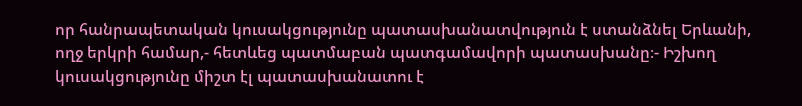որ հանրապետական կուսակցությունը պատասխանատվություն է ստանձնել Երևանի, ողջ երկրի համար,- հետևեց պատմաբան պատգամավորի պատասխանը։- Իշխող կուսակցությունը միշտ էլ պատասխանատու է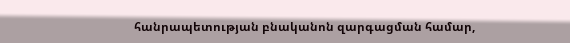հանրապետության բնականոն զարգացման համար,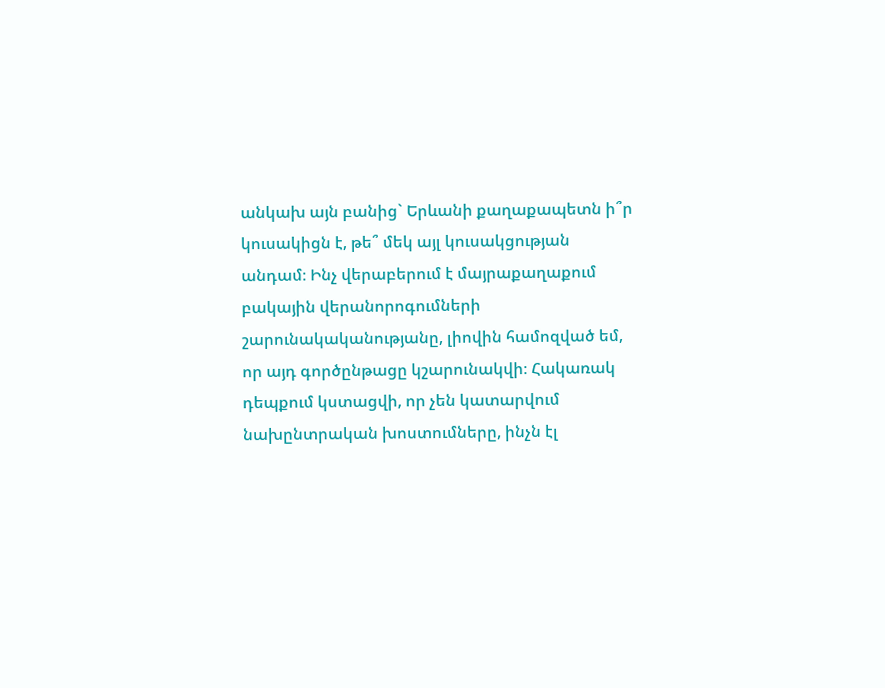անկախ այն բանից` Երևանի քաղաքապետն ի՞ր կուսակիցն է, թե՞ մեկ այլ կուսակցության անդամ։ Ինչ վերաբերում է մայրաքաղաքում բակային վերանորոգումների շարունակականությանը, լիովին համոզված եմ, որ այդ գործընթացը կշարունակվի։ Հակառակ դեպքում կստացվի, որ չեն կատարվում նախընտրական խոստումները, ինչն էլ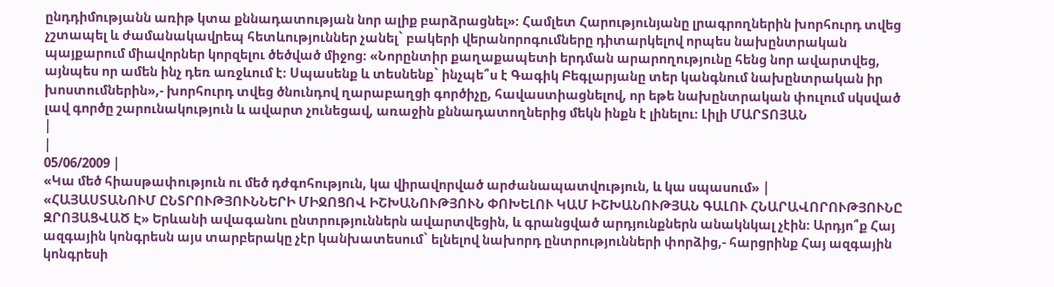ընդդիմությանն առիթ կտա քննադատության նոր ալիք բարձրացնել»։ Համլետ Հարությունյանը լրագրողներին խորհուրդ տվեց չշտապել և ժամանակավրեպ հետևություններ չանել` բակերի վերանորոգումները դիտարկելով որպես նախընտրական պայքարում միավորներ կորզելու ծեծված միջոց։ «Նորընտիր քաղաքապետի երդման արարողությունը հենց նոր ավարտվեց, այնպես որ ամեն ինչ դեռ առջևում է։ Սպասենք և տեսնենք` ինչպե՞ս է Գագիկ Բեգլարյանը տեր կանգնում նախընտրական իր խոստումներին»,- խորհուրդ տվեց ծնունդով ղարաբաղցի գործիչը, հավաստիացնելով, որ եթե նախընտրական փուլում սկսված լավ գործը շարունակություն և ավարտ չունեցավ, առաջին քննադատողներից մեկն ինքն է լինելու։ Լիլի ՄԱՐՏՈՅԱՆ
|
|
05/06/2009 |
«Կա մեծ հիասթափություն ու մեծ դժգոհություն, կա վիրավորված արժանապատվություն, և կա սպասում» |
«ՀԱՅԱՍՏԱՆՈՒՄ ԸՆՏՐՈՒԹՅՈՒՆՆԵՐԻ ՄԻՋՈՑՈՎ ԻՇԽԱՆՈՒԹՅՈՒՆ ՓՈԽԵԼՈՒ ԿԱՄ ԻՇԽԱՆՈՒԹՅԱՆ ԳԱԼՈՒ ՀՆԱՐԱՎՈՐՈՒԹՅՈՒՆԸ ԶՐՈՅԱՑՎԱԾ Է» Երևանի ավագանու ընտրություններն ավարտվեցին, և գրանցված արդյունքներն անակնկալ չէին։ Արդյո՞ք Հայ ազգային կոնգրեսն այս տարբերակը չէր կանխատեսում` ելնելով նախորդ ընտրությունների փորձից,- հարցրինք Հայ ազգային կոնգրեսի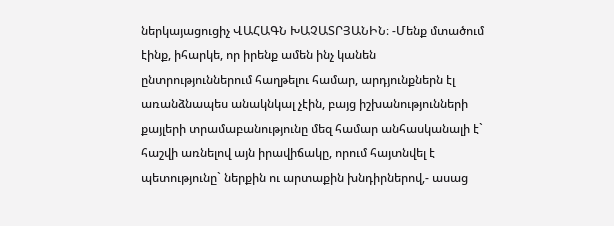ներկայացուցիչ ՎԱՀԱԳՆ ԽԱՉԱՏՐՅԱՆԻՆ։ -Մենք մտածում էինք, իհարկե, որ իրենք ամեն ինչ կանեն ընտրություններում հաղթելու համար, արդյունքներն էլ առանձնապես անակնկալ չէին, բայց իշխանությունների քայլերի տրամաբանությունը մեզ համար անհասկանալի է` հաշվի առնելով այն իրավիճակը, որում հայտնվել է պետությունը` ներքին ու արտաքին խնդիրներով,- ասաց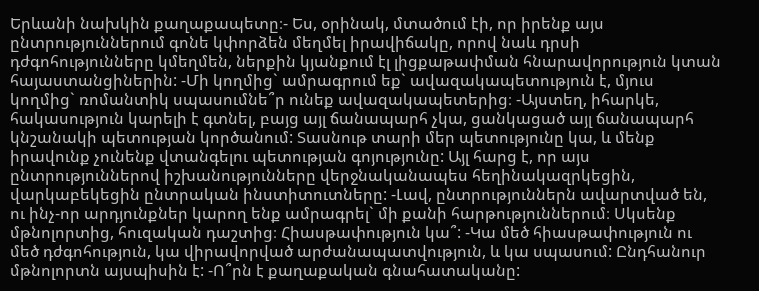Երևանի նախկին քաղաքապետը։- Ես, օրինակ, մտածում էի, որ իրենք այս ընտրություններում գոնե կփորձեն մեղմել իրավիճակը, որով նաև դրսի դժգոհությունները կմեղմեն, ներքին կյանքում էլ լիցքաթափման հնարավորություն կտան հայաստանցիներին: -Մի կողմից` ամրագրում եք` ավազակապետություն է, մյուս կողմից` ռոմանտիկ սպասումնե՞ր ունեք ավազակապետերից։ -Այստեղ, իհարկե, հակասություն կարելի է գտնել, բայց այլ ճանապարհ չկա, ցանկացած այլ ճանապարհ կնշանակի պետության կործանում: Տասնութ տարի մեր պետությունը կա, և մենք իրավունք չունենք վտանգելու պետության գոյությունը: Այլ հարց է, որ այս ընտրություններով իշխանությունները վերջնականապես հեղինակազրկեցին, վարկաբեկեցին ընտրական ինստիտուտները: -Լավ, ընտրություններն ավարտված են, ու ինչ-որ արդյունքներ կարող ենք ամրագրել` մի քանի հարթություններում։ Սկսենք մթնոլորտից, հուզական դաշտից։ Հիասթափություն կա՞: -Կա մեծ հիասթափություն ու մեծ դժգոհություն, կա վիրավորված արժանապատվություն, և կա սպասում: Ընդհանուր մթնոլորտն այսպիսին է: -Ո՞րն է քաղաքական գնահատականը: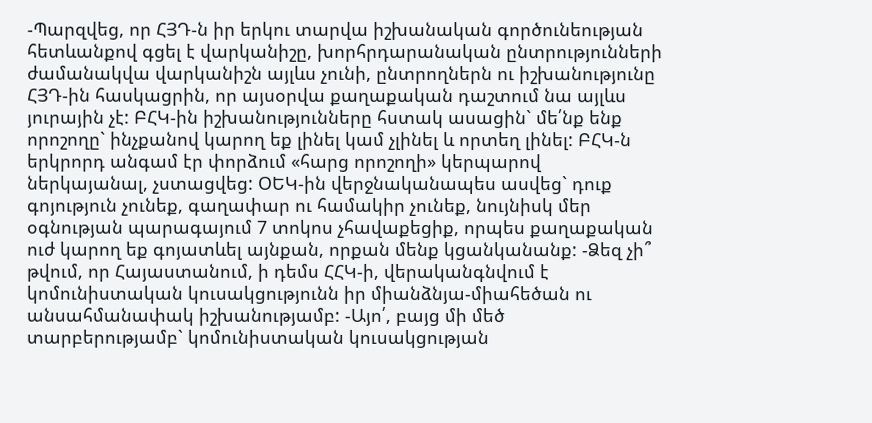-Պարզվեց, որ ՀՅԴ-ն իր երկու տարվա իշխանական գործունեության հետևանքով գցել է վարկանիշը, խորհրդարանական ընտրությունների ժամանակվա վարկանիշն այլևս չունի, ընտրողներն ու իշխանությունը ՀՅԴ-ին հասկացրին, որ այսօրվա քաղաքական դաշտում նա այլևս յուրային չէ: ԲՀԿ-ին իշխանությունները հստակ ասացին` մե՛նք ենք որոշողը` ինչքանով կարող եք լինել կամ չլինել և որտեղ լինել: ԲՀԿ-ն երկրորդ անգամ էր փորձում «հարց որոշողի» կերպարով ներկայանալ, չստացվեց: ՕԵԿ-ին վերջնականապես ասվեց` դուք գոյություն չունեք, գաղափար ու համակիր չունեք, նույնիսկ մեր օգնության պարագայում 7 տոկոս չհավաքեցիք, որպես քաղաքական ուժ կարող եք գոյատևել այնքան, որքան մենք կցանկանանք: -Ձեզ չի՞ թվում, որ Հայաստանում, ի դեմս ՀՀԿ-ի, վերականգնվում է կոմունիստական կուսակցությունն իր միանձնյա-միահեծան ու անսահմանափակ իշխանությամբ: -Այո՛, բայց մի մեծ տարբերությամբ` կոմունիստական կուսակցության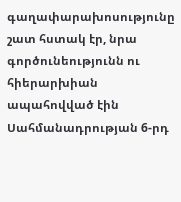գաղափարախոսությունը շատ հստակ էր, նրա գործունեությունն ու հիերարխիան ապահովված էին Սահմանադրության 6-րդ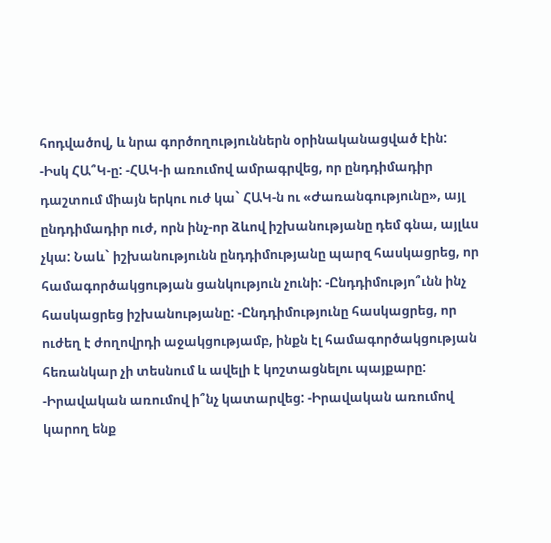հոդվածով, և նրա գործողություններն օրինականացված էին: -Իսկ ՀԱ՞Կ-ը: -ՀԱԿ-ի առումով ամրագրվեց, որ ընդդիմադիր դաշտում միայն երկու ուժ կա` ՀԱԿ-ն ու «Ժառանգությունը», այլ ընդդիմադիր ուժ, որն ինչ-որ ձևով իշխանությանը դեմ գնա, այլևս չկա: Նաև` իշխանությունն ընդդիմությանը պարզ հասկացրեց, որ համագործակցության ցանկություն չունի: -Ընդդիմությո՞ւնն ինչ հասկացրեց իշխանությանը: -Ընդդիմությունը հասկացրեց, որ ուժեղ է ժողովրդի աջակցությամբ, ինքն էլ համագործակցության հեռանկար չի տեսնում և ավելի է կոշտացնելու պայքարը: -Իրավական առումով ի՞նչ կատարվեց: -Իրավական առումով կարող ենք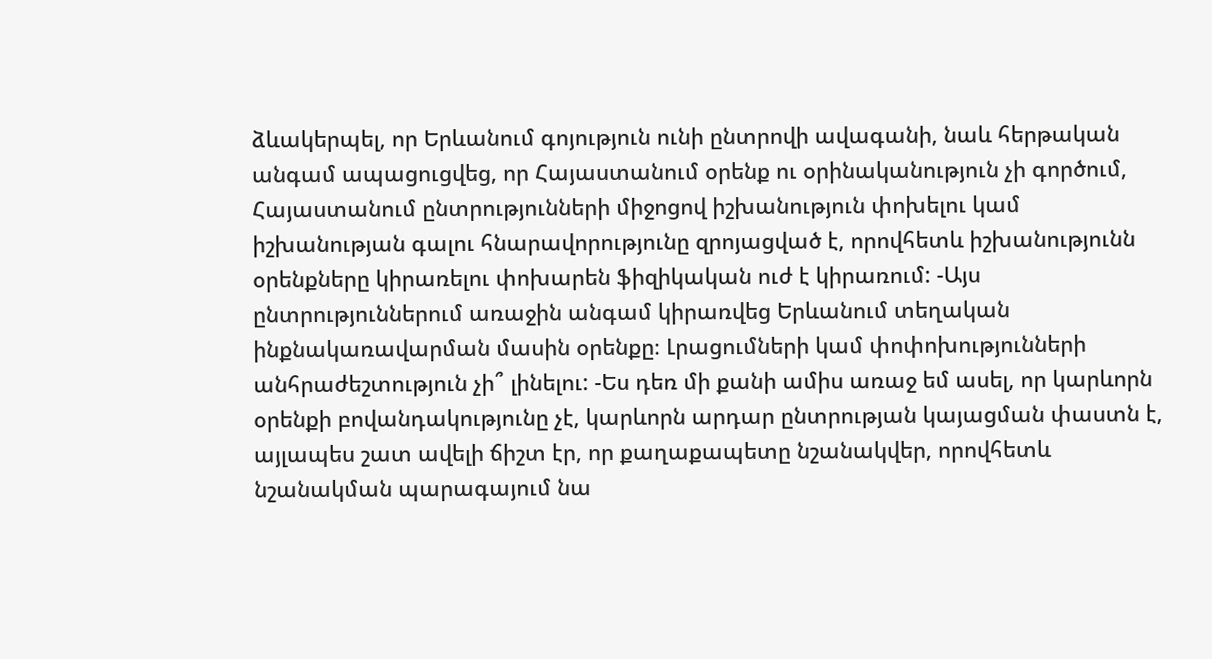ձևակերպել, որ Երևանում գոյություն ունի ընտրովի ավագանի, նաև հերթական անգամ ապացուցվեց, որ Հայաստանում օրենք ու օրինականություն չի գործում, Հայաստանում ընտրությունների միջոցով իշխանություն փոխելու կամ իշխանության գալու հնարավորությունը զրոյացված է, որովհետև իշխանությունն օրենքները կիրառելու փոխարեն ֆիզիկական ուժ է կիրառում: -Այս ընտրություններում առաջին անգամ կիրառվեց Երևանում տեղական ինքնակառավարման մասին օրենքը։ Լրացումների կամ փոփոխությունների անհրաժեշտություն չի՞ լինելու: -Ես դեռ մի քանի ամիս առաջ եմ ասել, որ կարևորն օրենքի բովանդակությունը չէ, կարևորն արդար ընտրության կայացման փաստն է, այլապես շատ ավելի ճիշտ էր, որ քաղաքապետը նշանակվեր, որովհետև նշանակման պարագայում նա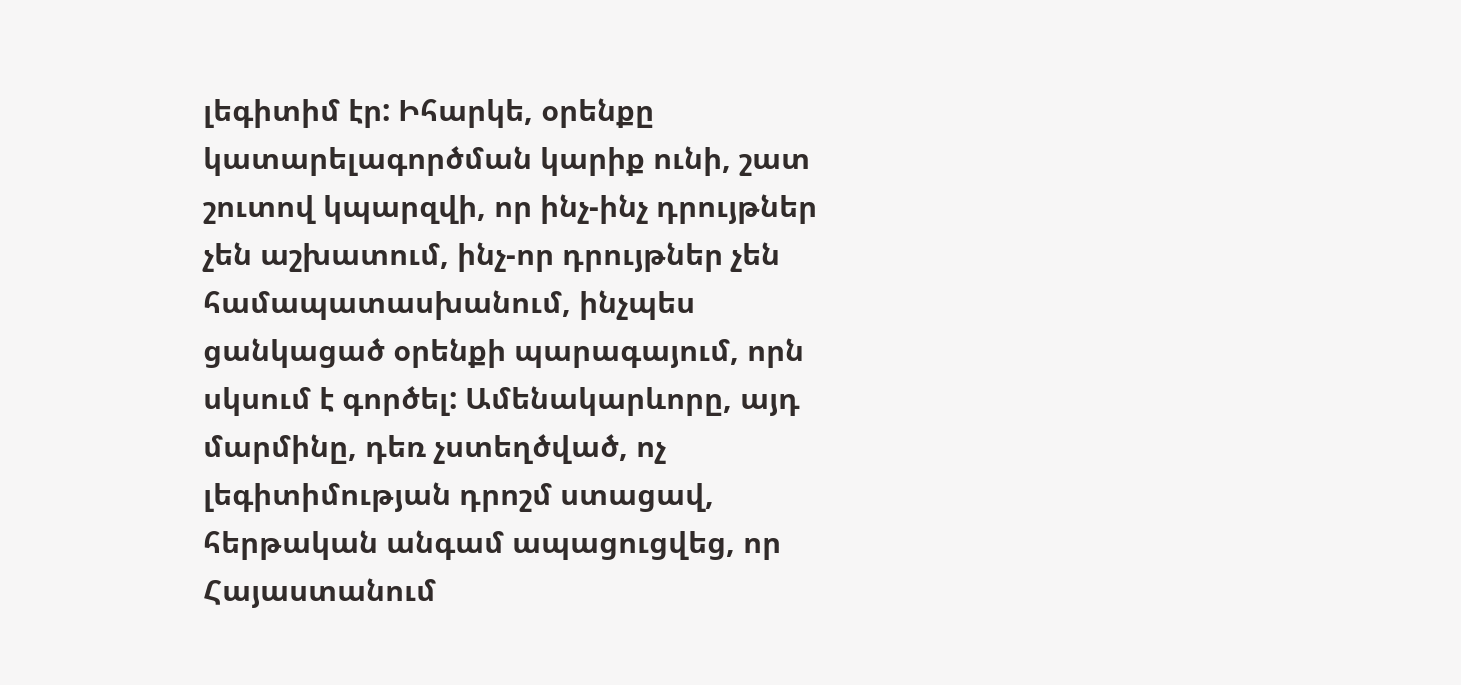լեգիտիմ էր: Իհարկե, օրենքը կատարելագործման կարիք ունի, շատ շուտով կպարզվի, որ ինչ-ինչ դրույթներ չեն աշխատում, ինչ-որ դրույթներ չեն համապատասխանում, ինչպես ցանկացած օրենքի պարագայում, որն սկսում է գործել: Ամենակարևորը, այդ մարմինը, դեռ չստեղծված, ոչ լեգիտիմության դրոշմ ստացավ, հերթական անգամ ապացուցվեց, որ Հայաստանում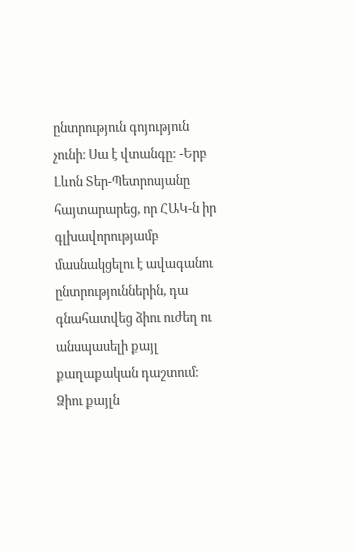ընտրություն գոյություն չունի։ Սա է վտանգը: -Երբ Լևոն Տեր-Պետրոսյանը հայտարարեց, որ ՀԱԿ-ն իր գլխավորությամբ մասնակցելու է ավագանու ընտրություններին, դա գնահատվեց ձիու ուժեղ ու անսպասելի քայլ քաղաքական դաշտում։ Ձիու քայլն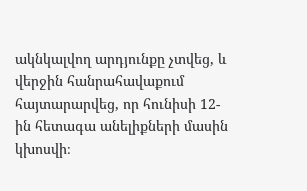ակնկալվող արդյունքը չտվեց, և վերջին հանրահավաքում հայտարարվեց, որ հունիսի 12-ին հետագա անելիքների մասին կխոսվի։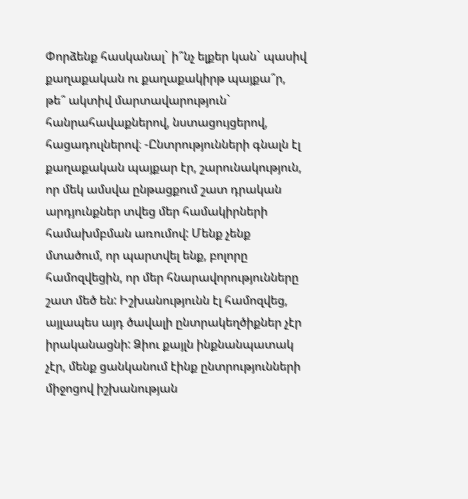Փորձենք հասկանալ` ի՞նչ ելքեր կան` պասիվ քաղաքական ու քաղաքակիրթ պայքա՞ր, թե՞ ակտիվ մարտավարություն` հանրահավաքներով, նստացույցերով, հացադուլներով։ -Ընտրությունների գնալն էլ քաղաքական պայքար էր, շարունակություն, որ մեկ ամսվա ընթացքում շատ դրական արդյունքներ տվեց մեր համակիրների համախմբման առումով: Մենք չենք մտածում, որ պարտվել ենք, բոլորը համոզվեցին, որ մեր հնարավորությունները շատ մեծ են: Իշխանությունն էլ համոզվեց, այլապես այդ ծավալի ընտրակեղծիքներ չէր իրականացնի: Ձիու քայլն ինքնանպատակ չէր, մենք ցանկանում էինք ընտրությունների միջոցով իշխանության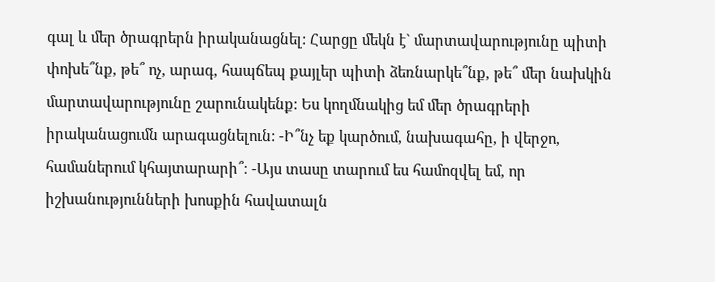գալ և մեր ծրագրերն իրականացնել: Հարցը մեկն է` մարտավարությունը պիտի փոխե՞նք, թե՞ ոչ, արագ, հապճեպ քայլեր պիտի ձեռնարկե՞նք, թե՞ մեր նախկին մարտավարությունը շարունակենք: Ես կողմնակից եմ մեր ծրագրերի իրականացումն արագացնելուն: -Ի՞նչ եք կարծում, նախագահը, ի վերջո, համաներում կհայտարարի՞։ -Այս տասը տարում ես համոզվել եմ, որ իշխանությունների խոսքին հավատալն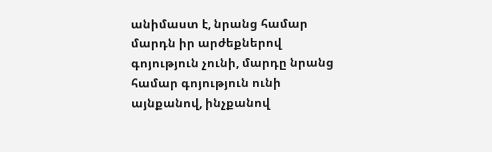անիմաստ է, նրանց համար մարդն իր արժեքներով գոյություն չունի, մարդը նրանց համար գոյություն ունի այնքանով, ինչքանով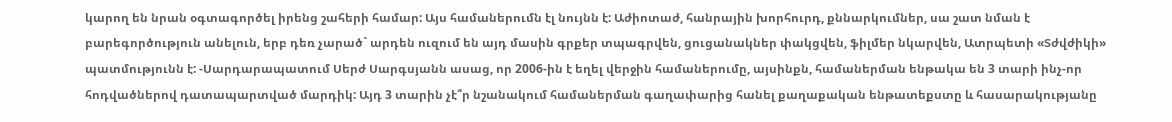կարող են նրան օգտագործել իրենց շահերի համար: Այս համաներումն էլ նույնն է: Աժիոտաժ, հանրային խորհուրդ, քննարկումներ, սա շատ նման է բարեգործություն անելուն, երբ դեռ չարած` արդեն ուզում են այդ մասին գրքեր տպագրվեն, ցուցանակներ փակցվեն, ֆիլմեր նկարվեն, Ատրպետի «Տժվժիկի» պատմությունն է: -Սարդարապատում Սերժ Սարգսյանն ասաց, որ 2006-ին է եղել վերջին համաներումը, այսինքն, համաներման ենթակա են 3 տարի ինչ-որ հոդվածներով դատապարտված մարդիկ: Այդ 3 տարին չէ՞ր նշանակում համաներման գաղափարից հանել քաղաքական ենթատեքստը և հասարակությանը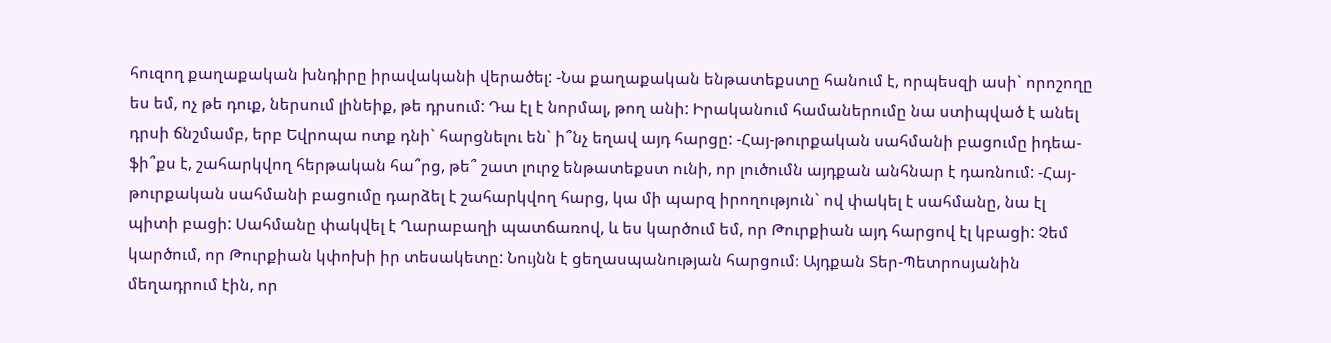հուզող քաղաքական խնդիրը իրավականի վերածել: -Նա քաղաքական ենթատեքստը հանում է, որպեսզի ասի` որոշողը ես եմ, ոչ թե դուք, ներսում լինեիք, թե դրսում: Դա էլ է նորմալ, թող անի: Իրականում համաներումը նա ստիպված է անել դրսի ճնշմամբ, երբ Եվրոպա ոտք դնի` հարցնելու են` ի՞նչ եղավ այդ հարցը: -Հայ-թուրքական սահմանի բացումը իդեա-ֆի՞քս է, շահարկվող հերթական հա՞րց, թե՞ շատ լուրջ ենթատեքստ ունի, որ լուծումն այդքան անհնար է դառնում: -Հայ-թուրքական սահմանի բացումը դարձել է շահարկվող հարց, կա մի պարզ իրողություն` ով փակել է սահմանը, նա էլ պիտի բացի: Սահմանը փակվել է Ղարաբաղի պատճառով, և ես կարծում եմ, որ Թուրքիան այդ հարցով էլ կբացի: Չեմ կարծում, որ Թուրքիան կփոխի իր տեսակետը: Նույնն է ցեղասպանության հարցում։ Այդքան Տեր-Պետրոսյանին մեղադրում էին, որ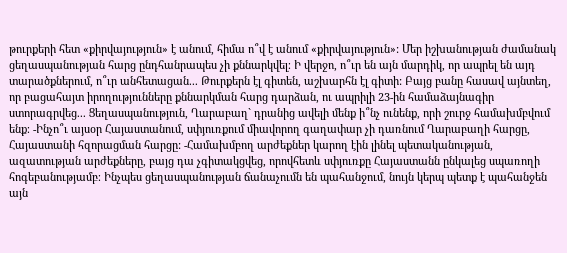թուրքերի հետ «քիրվայություն» է անում, հիմա ո՞վ է անում «քիրվայություն»: Մեր իշխանության ժամանակ ցեղասպանության հարց ընդհանրապես չի քննարկվել։ Ի վերջո, ո՞ւր են այն մարդիկ, որ ապրել են այդ տարածքներում, ո՞ւր անհետացան... Թուրքերն էլ գիտեն, աշխարհն էլ գիտի: Բայց բանը հասավ այնտեղ, որ բացահայտ իրողությունները քննարկման հարց դարձան, ու ապրիլի 23-ին համաձայնագիր ստորագրվեց... Ցեղասպանություն, Ղարաբաղ` դրանից ավելի մենք ի՞նչ ունենք, որի շուրջ համախմբվում ենք։ -Ինչո՞ւ այսօր Հայաստանում, սփյուռքում միավորող գաղափար չի դառնում Ղարաբաղի հարցը, Հայաստանի հզորացման հարցը: -Համախմբող արժեքներ կարող էին լինել պետականության, ազատության արժեքները, բայց դա չգիտակցվեց, որովհետև սփյուռքը Հայաստանն ընկալեց սպառողի հոգեբանությամբ։ Ինչպես ցեղասպանության ճանաչումն են պահանջում, նույն կերպ պետք է պահանջեն այն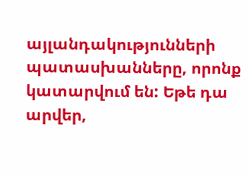այլանդակությունների պատասխանները, որոնք կատարվում են: Եթե դա արվեր,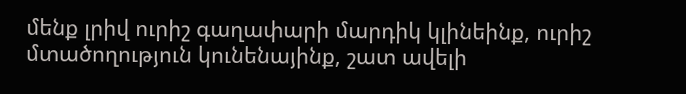մենք լրիվ ուրիշ գաղափարի մարդիկ կլինեինք, ուրիշ մտածողություն կունենայինք, շատ ավելի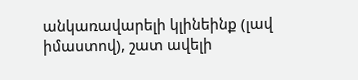անկառավարելի կլինեինք (լավ իմաստով), շատ ավելի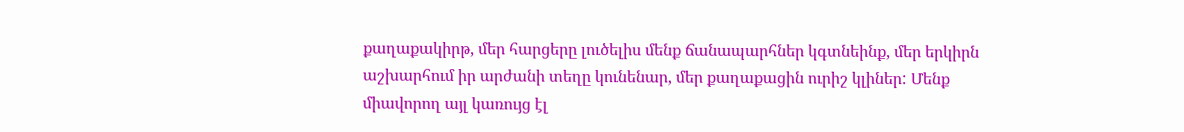քաղաքակիրթ, մեր հարցերը լուծելիս մենք ճանապարհներ կգտնեինք, մեր երկիրն աշխարհում իր արժանի տեղը կունենար, մեր քաղաքացին ուրիշ կլիներ: Մենք միավորող այլ կառույց էլ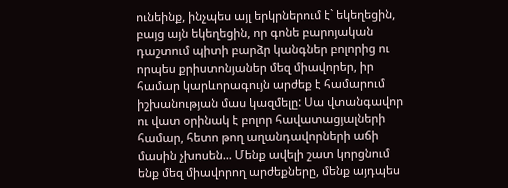ունեինք, ինչպես այլ երկրներում է` եկեղեցին, բայց այն եկեղեցին, որ գոնե բարոյական դաշտում պիտի բարձր կանգներ բոլորից ու որպես քրիստոնյաներ մեզ միավորեր, իր համար կարևորագույն արժեք է համարում իշխանության մաս կազմելը: Սա վտանգավոր ու վատ օրինակ է բոլոր հավատացյալների համար, հետո թող աղանդավորների աճի մասին չխոսեն... Մենք ավելի շատ կորցնում ենք մեզ միավորող արժեքները, մենք այդպես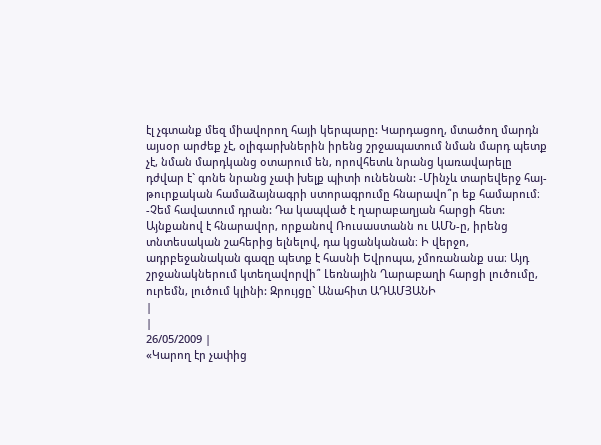էլ չգտանք մեզ միավորող հայի կերպարը: Կարդացող, մտածող մարդն այսօր արժեք չէ, օլիգարխներին իրենց շրջապատում նման մարդ պետք չէ, նման մարդկանց օտարում են, որովհետև նրանց կառավարելը դժվար է` գոնե նրանց չափ խելք պիտի ունենան: -Մինչև տարեվերջ հայ-թուրքական համաձայնագրի ստորագրումը հնարավո՞ր եք համարում։ -Չեմ հավատում դրան: Դա կապված է ղարաբաղյան հարցի հետ: Այնքանով է հնարավոր, որքանով Ռուսաստանն ու ԱՄՆ-ը, իրենց տնտեսական շահերից ելնելով, դա կցանկանան։ Ի վերջո, ադրբեջանական գազը պետք է հասնի Եվրոպա, չմոռանանք սա։ Այդ շրջանակներում կտեղավորվի՞ Լեռնային Ղարաբաղի հարցի լուծումը, ուրեմն, լուծում կլինի: Զրույցը` Անահիտ ԱԴԱՄՅԱՆԻ
|
|
26/05/2009 |
«Կարող էր չափից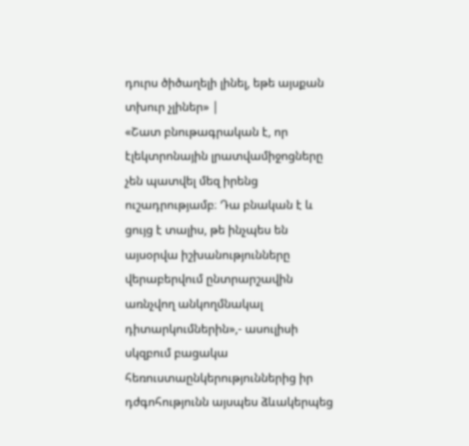դուրս ծիծաղելի լինել, եթե այսքան տխուր չլիներ» |
«Շատ բնութագրական է, որ էլեկտրոնային լրատվամիջոցները չեն պատվել մեզ իրենց ուշադրությամբ։ Դա բնական է և ցույց է տալիս, թե ինչպես են այսօրվա իշխանությունները վերաբերվում ընտրարշավին առնչվող անկողմնակալ դիտարկումներին»,- ասուլիսի սկզբում բացակա հեռուստաընկերություններից իր դժգոհությունն այսպես ձևակերպեց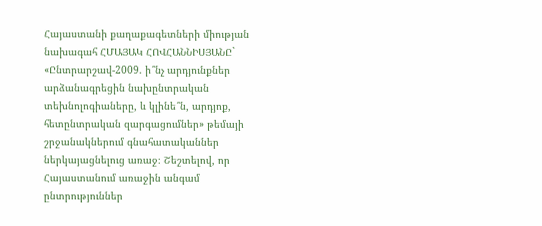Հայաստանի քաղաքագետների միության նախագահ ՀՄԱՅԱԿ ՀՈՎՀԱՆՆԻՍՅԱՆԸ` «Ընտրարշավ-2009. ի՞նչ արդյունքներ արձանագրեցին նախընտրական տեխնոլոգիաները, և կլինե՞ն, արդյոք, հետընտրական զարգացումներ» թեմայի շրջանակներում գնահատականներ ներկայացնելուց առաջ։ Շեշտելով, որ Հայաստանում առաջին անգամ ընտրություններ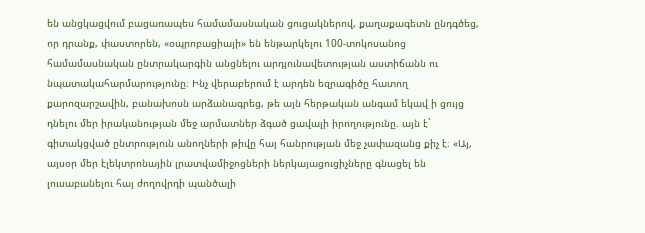են անցկացվում բացառապես համամասնական ցուցակներով, քաղաքագետն ընդգծեց, որ դրանք, փաստորեն, «օպրոբացիայի» են ենթարկելու 100-տոկոսանոց համամասնական ընտրակարգին անցնելու արդյունավետության աստիճանն ու նպատակահարմարությունը։ Ինչ վերաբերում է արդեն եզրագիծը հատող քարոզարշավին, բանախոսն արձանագրեց, թե այն հերթական անգամ եկավ ի ցույց դնելու մեր իրականության մեջ արմատներ ձգած ցավալի իրողությունը. այն է` գիտակցված ընտրություն անողների թիվը հայ հանրության մեջ չափազանց քիչ է։ «Այ, այսօր մեր էլեկտրոնային լրատվամիջոցների ներկայացուցիչները գնացել են լուսաբանելու հայ ժողովրդի պանծալի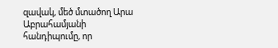զավակ, մեծ մտածող Արա Աբրահամյանի հանդիպումը, որ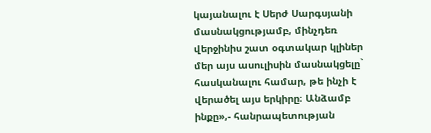կայանալու է Սերժ Սարգսյանի մասնակցությամբ, մինչդեռ վերջինիս շատ օգտակար կլիներ մեր այս ասուլիսին մասնակցելը` հասկանալու համար, թե ինչի է վերածել այս երկիրը։ Անձամբ ինքը»,- հանրապետության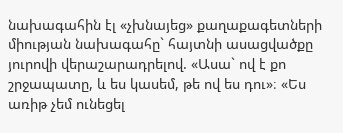նախագահին էլ «չխնայեց» քաղաքագետների միության նախագահը` հայտնի ասացվածքը յուրովի վերաշարադրելով. «Ասա` ով է քո շրջապատը, և ես կասեմ, թե ով ես դու»։ «Ես առիթ չեմ ունեցել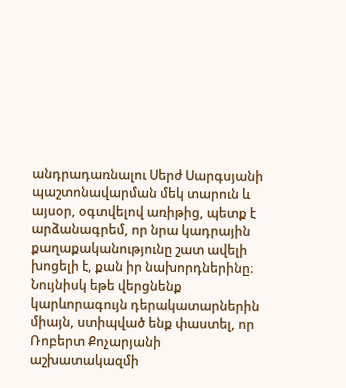անդրադառնալու Սերժ Սարգսյանի պաշտոնավարման մեկ տարուն և այսօր, օգտվելով առիթից, պետք է արձանագրեմ, որ նրա կադրային քաղաքականությունը շատ ավելի խոցելի է, քան իր նախորդներինը։ Նույնիսկ եթե վերցնենք կարևորագույն դերակատարներին միայն, ստիպված ենք փաստել, որ Ռոբերտ Քոչարյանի աշխատակազմի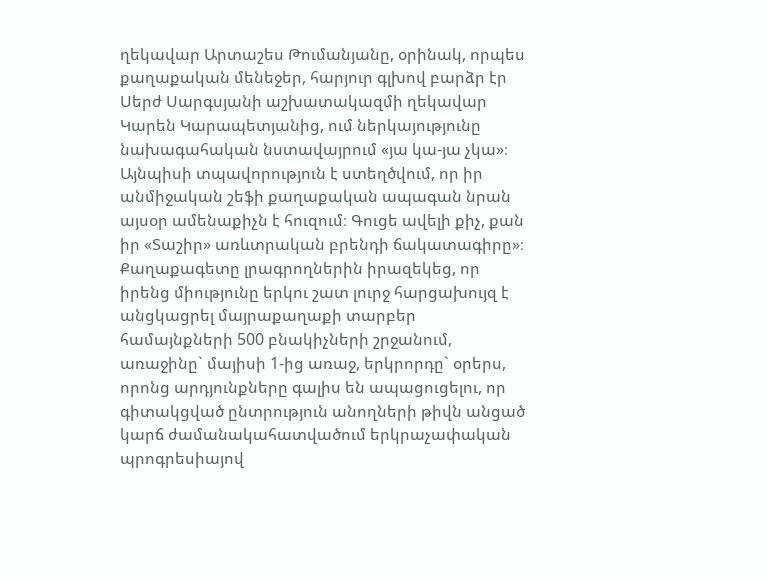ղեկավար Արտաշես Թումանյանը, օրինակ, որպես քաղաքական մենեջեր, հարյուր գլխով բարձր էր Սերժ Սարգսյանի աշխատակազմի ղեկավար Կարեն Կարապետյանից, ում ներկայությունը նախագահական նստավայրում «յա կա-յա չկա»։ Այնպիսի տպավորություն է ստեղծվում, որ իր անմիջական շեֆի քաղաքական ապագան նրան այսօր ամենաքիչն է հուզում։ Գուցե ավելի քիչ, քան իր «Տաշիր» առևտրական բրենդի ճակատագիրը»։ Քաղաքագետը լրագրողներին իրազեկեց, որ իրենց միությունը երկու շատ լուրջ հարցախույզ է անցկացրել մայրաքաղաքի տարբեր համայնքների 500 բնակիչների շրջանում, առաջինը` մայիսի 1-ից առաջ, երկրորդը` օրերս, որոնց արդյունքները գալիս են ապացուցելու, որ գիտակցված ընտրություն անողների թիվն անցած կարճ ժամանակահատվածում երկրաչափական պրոգրեսիայով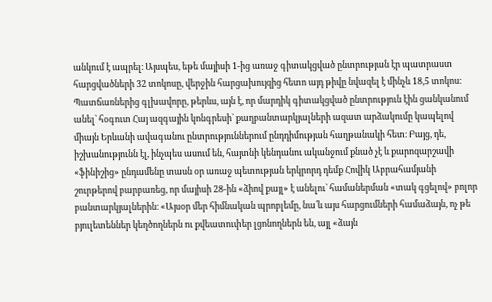անկում է ապրել։ Այսպես, եթե մայիսի 1-ից առաջ գիտակցված ընտրության էր պատրաստ հարցվածների 32 տոկոսը, վերջին հարցախույզից հետո այդ թիվը նվազել է մինչև 18,5 տոկոս։ Պատճառներից գլխավորը, թերևս, այն է, որ մարդիկ գիտակցված ընտրություն էին ցանկանում անել` հօգուտ Հայ ազգային կոնգրեսի` քաղբանտարկյալների ազատ արձակումը կապելով միայն Երևանի ավագանու ընտրություններում ընդդիմության հաղթանակի հետ։ Բայց, դե, իշխանությունն էլ, ինչպես ասում են, հայտնի կենդանու ականջում քնած չէ և քարոզարշավի «ֆինիշից» ընդամենը տասն օր առաջ պետության երկրորդ դեմք Հովիկ Աբրահամյանի շուրթերով բարբառեց, որ մայիսի 28-ին «ձիով քայլ» է անելու` համաներման «տակ գցելով» բոլոր բանտարկյալներին։ «Այսօր մեր հիմնական պրոբլեմը, նա՛և այս հարցումների համաձայն, ոչ թե բյուլետեններ կեղծողներն ու քվեատուփեր լցոնողներն են, այլ «ձայն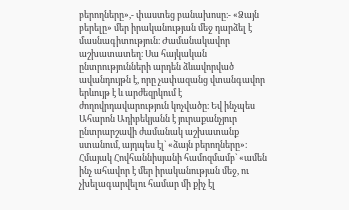բերողները»,- փաստեց բանախոսը։- «Ձայն բերելը» մեր իրականության մեջ դարձել է մասնագիտություն։ Ժամանակավոր աշխատատեղ։ Սա հայկական ընտրությունների արդեն ձևավորված ավանդույթն է, որը չափազանց վտանգավոր երևույթ է և արժեզրկում է ժողովրդավարություն կոչվածը։ Եվ ինչպես Ահարոն Ադիբեկյանն է յուրաքանչյուր ընտրարշավի ժամանակ աշխատանք ստանում, այդպես էլ` «ձայն բերողները»։ Հմայակ Հովհաննիսյանի համոզմամբ` «ամեն ինչ ահավոր է մեր իրականության մեջ, ու չխելագարվելու համար մի քիչ էլ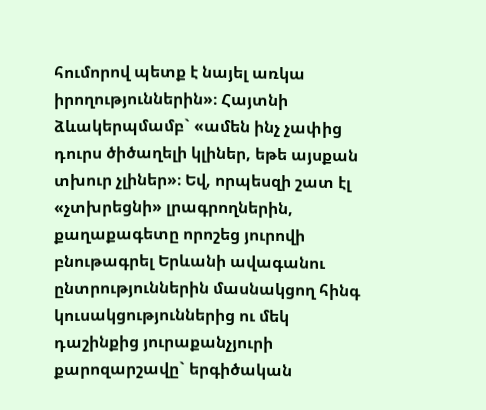հումորով պետք է նայել առկա իրողություններին»։ Հայտնի ձևակերպմամբ` «ամեն ինչ չափից դուրս ծիծաղելի կլիներ, եթե այսքան տխուր չլիներ»։ Եվ, որպեսզի շատ էլ «չտխրեցնի» լրագրողներին, քաղաքագետը որոշեց յուրովի բնութագրել Երևանի ավագանու ընտրություններին մասնակցող հինգ կուսակցություններից ու մեկ դաշինքից յուրաքանչյուրի քարոզարշավը` երգիծական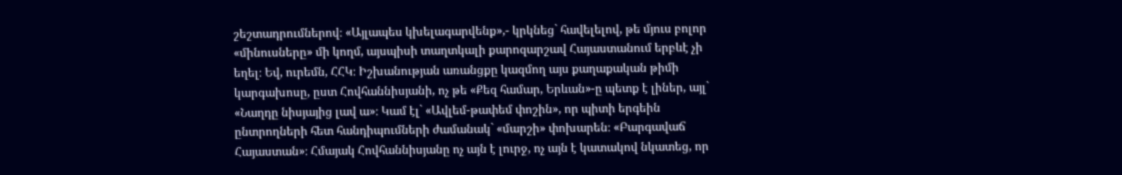շեշտադրումներով։ «Այլապես կխելագարվենք»,- կրկնեց` հավելելով, թե մյուս բոլոր «մինուսները» մի կողմ, այսպիսի տաղտկալի քարոզարշավ Հայաստանում երբևէ չի եղել։ Եվ, ուրեմն, ՀՀԿ։ Իշխանության առանցքը կազմող այս քաղաքական թիմի կարգախոսը, ըստ Հովհաննիսյանի, ոչ թե «Քեզ համար, Երևան»-ը պետք է լիներ, այլ` «Նաղդը նիսյայից լավ ա»։ Կամ էլ` «Ավլեմ-թափեմ փոշին», որ պիտի երգեին ընտրողների հետ հանդիպումների ժամանակ` «մարշի» փոխարեն։ «Բարգավաճ Հայաստան»։ Հմայակ Հովհաննիսյանը ոչ այն է լուրջ, ոչ այն է կատակով նկատեց, որ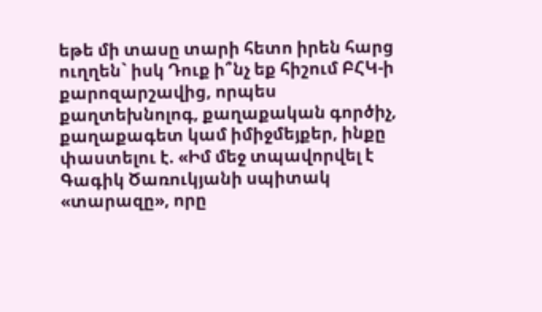եթե մի տասը տարի հետո իրեն հարց ուղղեն` իսկ Դուք ի՞նչ եք հիշում ԲՀԿ-ի քարոզարշավից, որպես քաղտեխնոլոգ, քաղաքական գործիչ, քաղաքագետ կամ իմիջմեյքեր, ինքը փաստելու է. «Իմ մեջ տպավորվել է Գագիկ Ծառուկյանի սպիտակ «տարազը», որը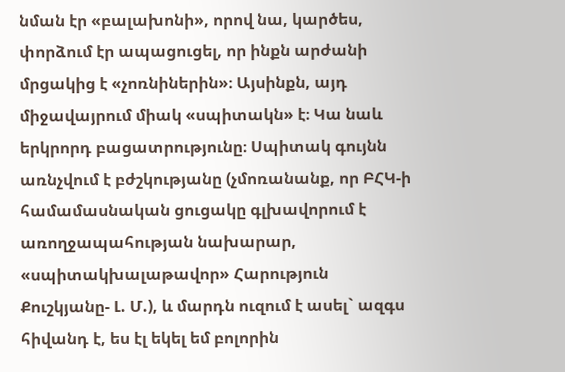նման էր «բալախոնի», որով նա, կարծես, փորձում էր ապացուցել, որ ինքն արժանի մրցակից է «չոռնիներին»։ Այսինքն, այդ միջավայրում միակ «սպիտակն» է։ Կա նաև երկրորդ բացատրությունը։ Սպիտակ գույնն առնչվում է բժշկությանը (չմոռանանք, որ ԲՀԿ-ի համամասնական ցուցակը գլխավորում է առողջապահության նախարար, «սպիտակխալաթավոր» Հարություն Քուշկյանը- Լ. Մ.), և մարդն ուզում է ասել` ազգս հիվանդ է, ես էլ եկել եմ բոլորին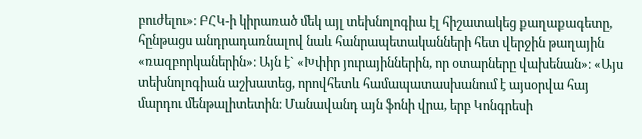բուժելու»։ ԲՀԿ-ի կիրառած մեկ այլ տեխնոլոգիա էլ հիշատակեց քաղաքագետը, հընթացս անդրադառնալով նաև հանրապետականների հետ վերջին թաղային «ռազբորկաներին»։ Այն է` «Խփիր յուրայիններին, որ օտարները վախենան»։ «Այս տեխնոլոգիան աշխատեց, որովհետև համապատասխանում է այսօրվա հայ մարդու մենթալիտետին։ Մանավանդ այն ֆոնի վրա, երբ Կոնգրեսի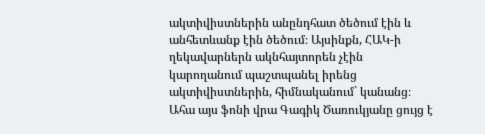ակտիվիստներին անընդհատ ծեծում էին և անհետևանք էին ծեծում։ Այսինքն, ՀԱԿ-ի ղեկավարներն ակնհայտորեն չէին կարողանում պաշտպանել իրենց ակտիվիստներին, հիմնականում` կանանց։ Ահա այս ֆոնի վրա Գագիկ Ծառուկյանը ցույց է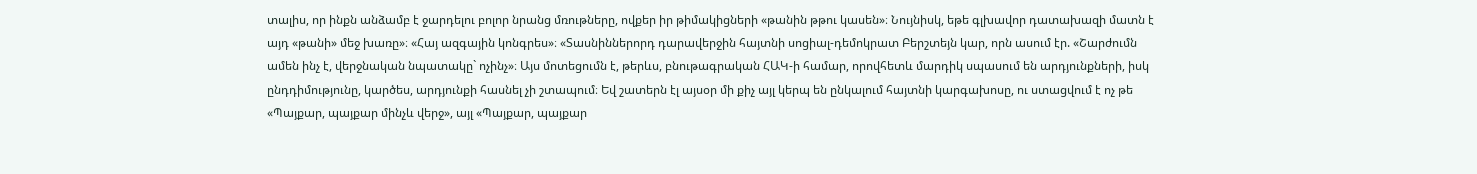տալիս, որ ինքն անձամբ է ջարդելու բոլոր նրանց մռութները, ովքեր իր թիմակիցների «թանին թթու կասեն»։ Նույնիսկ, եթե գլխավոր դատախազի մատն է այդ «թանի» մեջ խառը»։ «Հայ ազգային կոնգրես»։ «Տասնիններորդ դարավերջին հայտնի սոցիալ-դեմոկրատ Բերշտեյն կար, որն ասում էր. «Շարժումն ամեն ինչ է, վերջնական նպատակը` ոչինչ»։ Այս մոտեցումն է, թերևս, բնութագրական ՀԱԿ-ի համար, որովհետև մարդիկ սպասում են արդյունքների, իսկ ընդդիմությունը, կարծես, արդյունքի հասնել չի շտապում։ Եվ շատերն էլ այսօր մի քիչ այլ կերպ են ընկալում հայտնի կարգախոսը, ու ստացվում է ոչ թե «Պայքար, պայքար մինչև վերջ», այլ «Պայքար, պայքար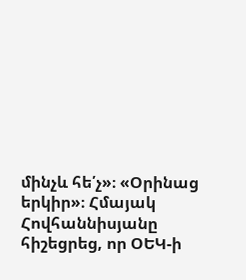մինչև հե՛չ»։ «Օրինաց երկիր»։ Հմայակ Հովհաննիսյանը հիշեցրեց, որ ՕԵԿ-ի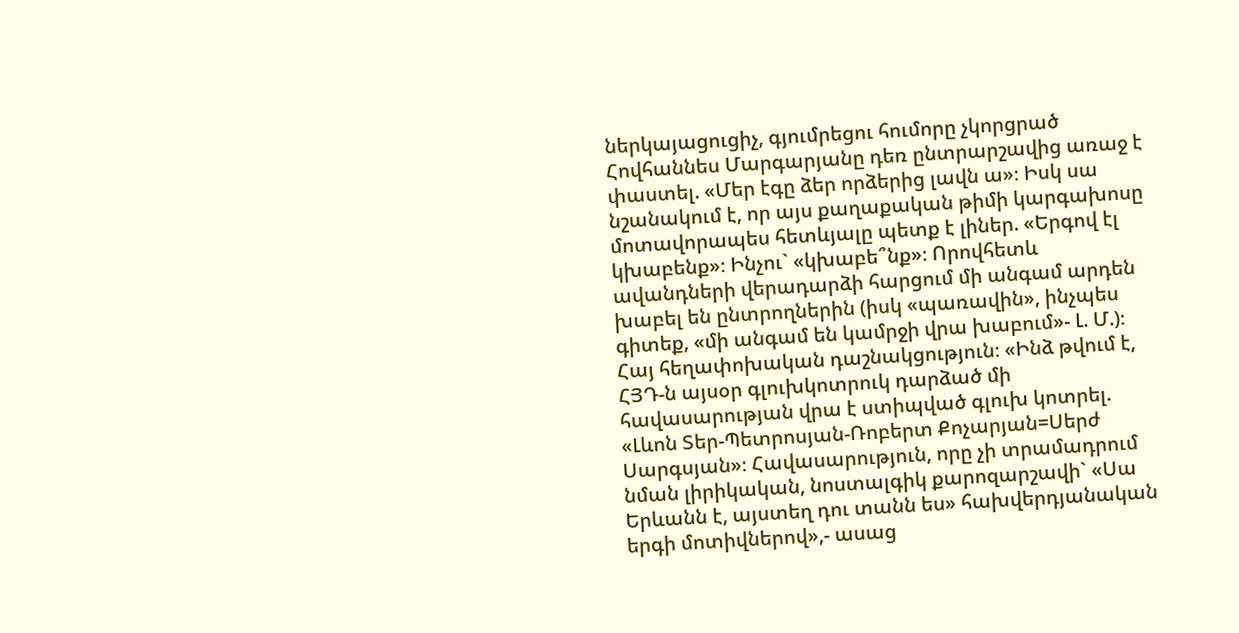ներկայացուցիչ, գյումրեցու հումորը չկորցրած Հովհաննես Մարգարյանը դեռ ընտրարշավից առաջ է փաստել. «Մեր էգը ձեր որձերից լավն ա»։ Իսկ սա նշանակում է, որ այս քաղաքական թիմի կարգախոսը մոտավորապես հետևյալը պետք է լիներ. «Երգով էլ կխաբենք»։ Ինչու` «կխաբե՞նք»։ Որովհետև ավանդների վերադարձի հարցում մի անգամ արդեն խաբել են ընտրողներին (իսկ «պառավին», ինչպես գիտեք, «մի անգամ են կամրջի վրա խաբում»- Լ. Մ.)։ Հայ հեղափոխական դաշնակցություն։ «Ինձ թվում է, ՀՅԴ-ն այսօր գլուխկոտրուկ դարձած մի հավասարության վրա է ստիպված գլուխ կոտրել. «Լևոն Տեր-Պետրոսյան-Ռոբերտ Քոչարյան=Սերժ Սարգսյան»։ Հավասարություն, որը չի տրամադրում նման լիրիկական, նոստալգիկ քարոզարշավի` «Սա Երևանն է, այստեղ դու տանն ես» հախվերդյանական երգի մոտիվներով»,- ասաց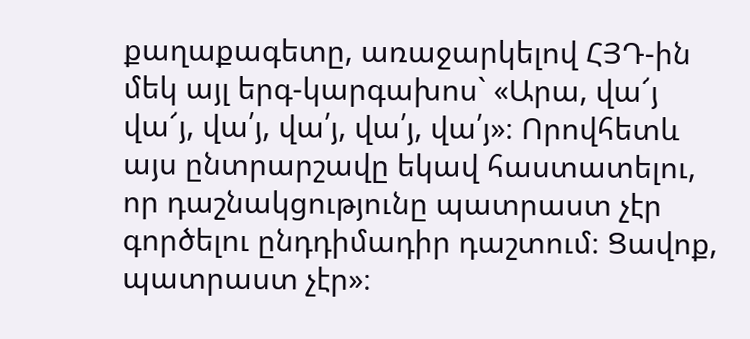քաղաքագետը, առաջարկելով ՀՅԴ-ին մեկ այլ երգ-կարգախոս` «Արա, վա՜յ վա՜յ, վա՛յ, վա՛յ, վա՛յ, վա՛յ»։ Որովհետև այս ընտրարշավը եկավ հաստատելու, որ դաշնակցությունը պատրաստ չէր գործելու ընդդիմադիր դաշտում։ Ցավոք, պատրաստ չէր»։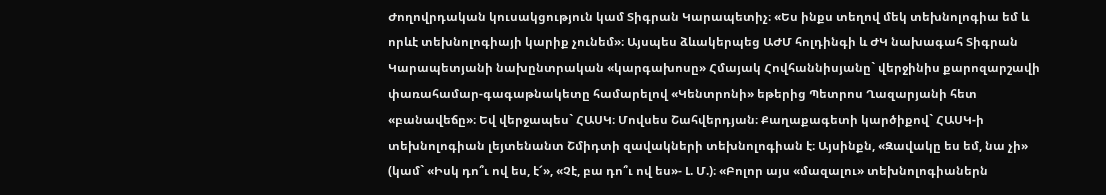Ժողովրդական կուսակցություն կամ Տիգրան Կարապետիչ։ «Ես ինքս տեղով մեկ տեխնոլոգիա եմ և որևէ տեխնոլոգիայի կարիք չունեմ»։ Այսպես ձևակերպեց ԱԺՄ հոլդինգի և ԺԿ նախագահ Տիգրան Կարապետյանի նախընտրական «կարգախոսը» Հմայակ Հովհաննիսյանը` վերջինիս քարոզարշավի փառահամար-գագաթնակետը համարելով «Կենտրոնի» եթերից Պետրոս Ղազարյանի հետ «բանավեճը»։ Եվ վերջապես` ՀԱՍԿ։ Մովսես Շահվերդյան։ Քաղաքագետի կարծիքով` ՀԱՍԿ-ի տեխնոլոգիան լեյտենանտ Շմիդտի զավակների տեխնոլոգիան է։ Այսինքն, «Զավակը ես եմ, նա չի» (կամ` «Իսկ դո՞ւ ով ես, է՜», «Չէ, բա դո՞ւ ով ես»- Լ. Մ.)։ «Բոլոր այս «մազալու» տեխնոլոգիաներն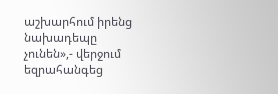աշխարհում իրենց նախադեպը չունեն»,- վերջում եզրահանգեց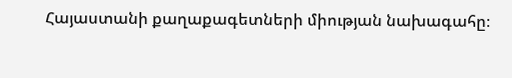Հայաստանի քաղաքագետների միության նախագահը։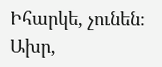Իհարկե, չունեն։ Ախր,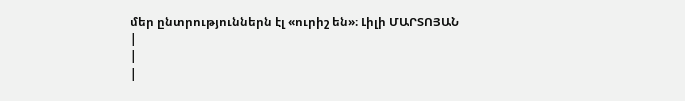մեր ընտրություններն էլ «ուրիշ են»։ Լիլի ՄԱՐՏՈՅԱՆ
|
|
|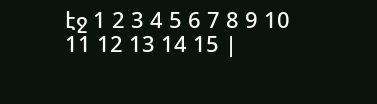էջ 1 2 3 4 5 6 7 8 9 10 11 12 13 14 15 |